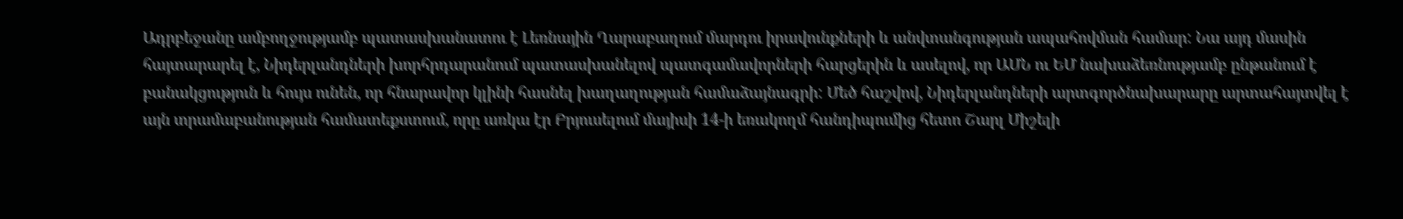Ադրբեջանը ամբողջությամբ պատասխանատու է Լեռնային Ղարաբաղում մարդու իրավունքների և անվտանգության ապահովման համար: Նա այդ մասին հայտարարել է, Նիդերլանդների խորհրդարանում պատասխանելով պատգամավորների հարցերին և ասելով, որ ԱՄՆ ու ԵՄ նախաձեռնությամբ ընթանում է բանակցություն և հույս ունեն, որ հնարավոր կլինի հասնել խաղաղության համաձայնագրի: Մեծ հաշվով, Նիդերլանդների արտգործնախարարը արտահայտվել է այն տրամաբանության համատեքստում, որը առկա էր Բրյուսելում մայիսի 14-ի եռակողմ հանդիպումից հետո Շարլ Միշելի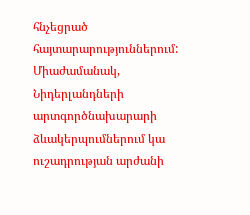հնչեցրած հայտարարություններում: Միաժամանակ, Նիդերլանդների արտգործնախարարի ձևակերպումներում կա ուշադրության արժանի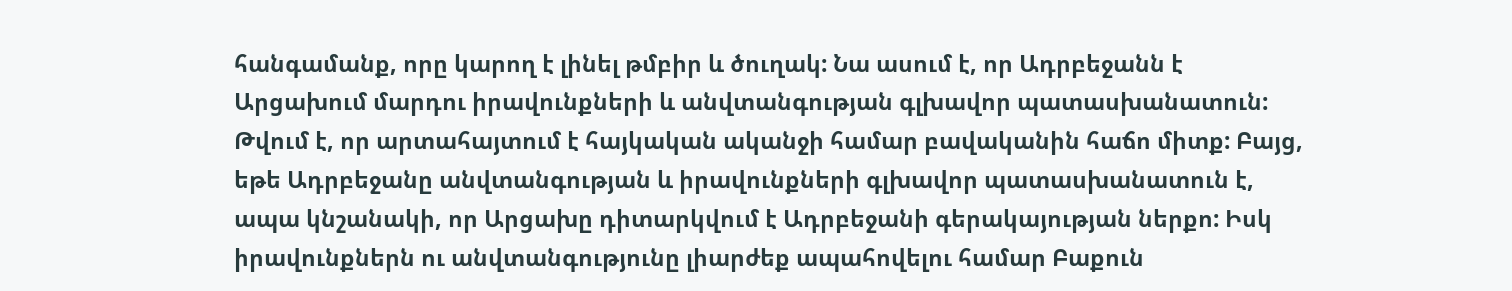հանգամանք, որը կարող է լինել թմբիր և ծուղակ: Նա ասում է, որ Ադրբեջանն է Արցախում մարդու իրավունքների և անվտանգության գլխավոր պատասխանատուն:
Թվում է, որ արտահայտում է հայկական ականջի համար բավականին հաճո միտք: Բայց, եթե Ադրբեջանը անվտանգության և իրավունքների գլխավոր պատասխանատուն է, ապա կնշանակի, որ Արցախը դիտարկվում է Ադրբեջանի գերակայության ներքո: Իսկ իրավունքներն ու անվտանգությունը լիարժեք ապահովելու համար Բաքուն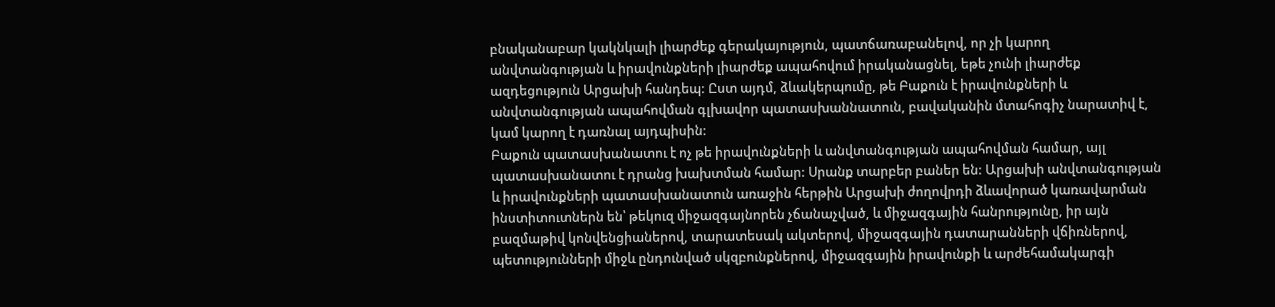բնականաբար կակնկալի լիարժեք գերակայություն, պատճառաբանելով, որ չի կարող անվտանգության և իրավունքների լիարժեք ապահովում իրականացնել, եթե չունի լիարժեք ազդեցություն Արցախի հանդեպ: Ըստ այդմ, ձևակերպումը, թե Բաքուն է իրավունքների և անվտանգության ապահովման գլխավոր պատասխաննատուն, բավականին մտահոգիչ նարատիվ է, կամ կարող է դառնալ այդպիսին:
Բաքուն պատասխանատու է ոչ թե իրավունքների և անվտանգության ապահովման համար, այլ պատասխանատու է դրանց խախտման համար: Սրանք տարբեր բաներ են: Արցախի անվտանգության և իրավունքների պատասխանատուն առաջին հերթին Արցախի ժողովրդի ձևավորած կառավարման ինստիտուտներն են՝ թեկուզ միջազգայնորեն չճանաչված, և միջազգային հանրությունը, իր այն բազմաթիվ կոնվենցիաներով, տարատեսակ ակտերով, միջազգային դատարանների վճիռներով, պետությունների միջև ընդունված սկզբունքներով, միջազգային իրավունքի և արժեհամակարգի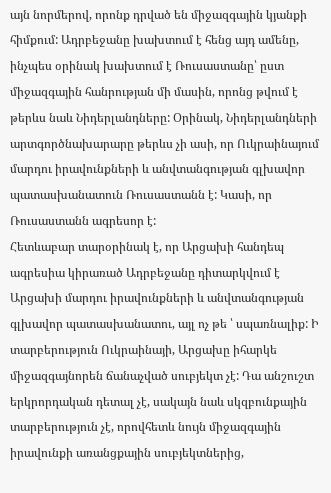այն նորմերով, որոնք դրված են միջազգային կյանքի հիմքում: Ադրբեջանը խախտում է հենց այդ ամենը, ինչպես օրինակ խախտում է Ռուսաստանը՝ ըստ միջազգային հանրության մի մասին, որոնց թվում է թերևս նաև Նիդերլանդները: Օրինակ, Նիդերլանդների արտգործնախարարը թերևս չի ասի, որ Ուկրաինայում մարդու իրավունքների և անվտանգության գլխավոր պատասխանատուն Ռուսաստանն է: Կասի, որ Ռուսաստանն ագրեսոր է:
Հետևաբար տարօրինակ է, որ Արցախի հանդեպ ագրեսիա կիրառած Ադրբեջանը դիտարկվում է Արցախի մարդու իրավունքների և անվտանգության գլխավոր պատասխանատու, այլ ոչ թե ՝ սպառնալիք: Ի տարբերություն Ուկրաինայի, Արցախը իհարկե միջազգայնորեն ճանաչված սուբյեկտ չէ: Դա անշուշտ երկրորդական դետալ չէ, սակայն նաև սկզբունքային տարբերություն չէ, որովհետև նույն միջազգային իրավունքի առանցքային սուբյեկտներից,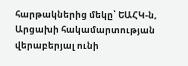հարթակներից մեկը՝ ԵԱՀԿ-ն, Արցախի հակամարտության վերաբերյալ ունի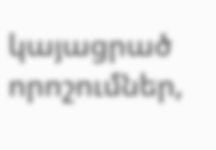կայացրած որոշումներ,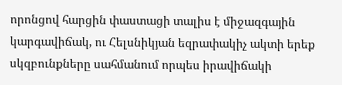որոնցով հարցին փաստացի տալիս է միջազգային կարգավիճակ, ու Հելսնիկյան եզրափակիչ ակտի երեք սկզբունքները սահմանում որպես իրավիճակի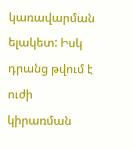կառավարման ելակետ: Իսկ դրանց թվում է ուժի կիրառման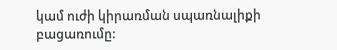կամ ուժի կիրառման սպառնալիքի բացառումը: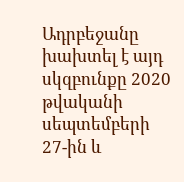Ադրբեջանը խախտել է այդ սկզբունքը 2020 թվականի սեպտեմբերի 27-ին և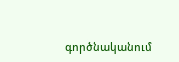գործնականում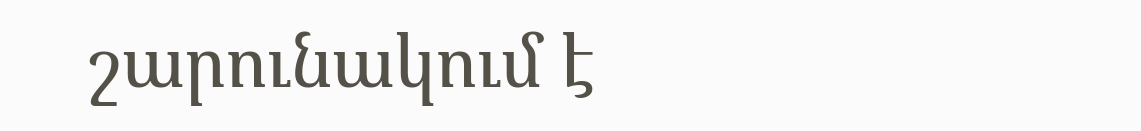շարունակում է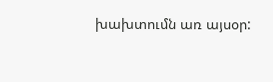խախտումն առ այսօր: